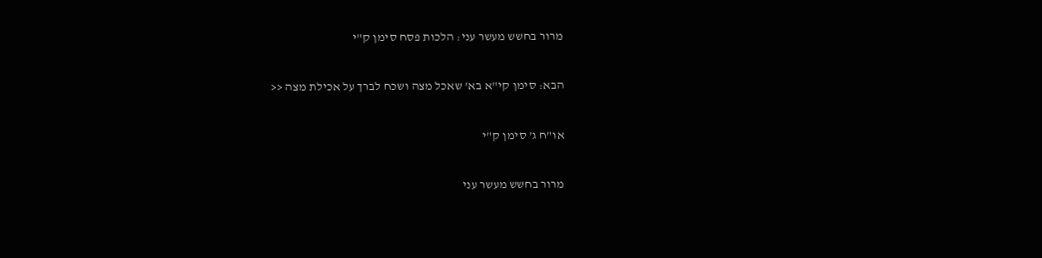מרור בחשש מעשר עני: הלכות פסח סימן ק"י

הבא: סימן קי"א בא' שאכל מצה ושכח לברך על אכילת מצה <<

או"ח ג' סימן ק"י

מרור בחשש מעשר עני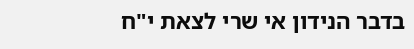בדבר הנידון אי שרי לצאת י"ח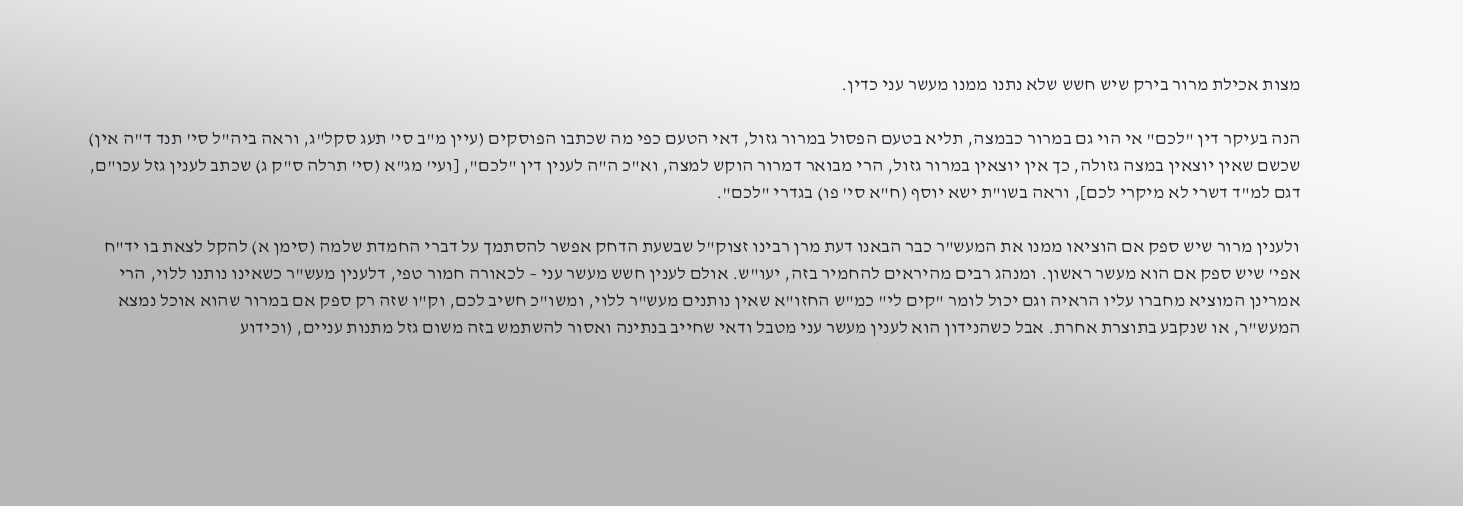מצות אכילת מרור בירק שיש חשש שלא נתנו ממנו מעשר עני כדין.

הנה בעיקר דין "לכם" אי הוי גם במרור כבמצה, תליא בטעם הפסול במרור גזול, דאי הטעם כפי מה שכתבו הפוסקים (עיין מ"ב סי' תעג סקל"ג, וראה ביה"ל סי' תנד ד"ה אין) שכשם שאין יוצאין במצה גזולה, כך אין יוצאין במרור גזול, הרי מבואר דמרור הוקש למצה, וא"כ ה"ה לענין דין "לכם", [ועי' מג"א (סי' תרלה ס"ק ג) שכתב לענין גזל עכו"ם, דגם למ"ד דשרי לא מיקרי לכם], וראה בשו"ת ישא יוסף (ח"א סי' פו) בגדרי "לכם".

ולענין מרור שיש ספק אם הוציאו ממנו את המעש"ר כבר הבאנו דעת מרן רבינו זצוק"ל שבשעת הדחק אפשר להסתמך על דברי החמדת שלמה (סימן א) להקל לצאת בו יד"ח אפי' שיש ספק אם הוא מעשר ראשון. ומנהג רבים מהיראים להחמיר בזה, יעו"ש. אולם לענין חשש מעשר עני – לכאורה חמור טפי, דלענין מעש"ר כשאינו נותנו ללוי, הרי אמרינן המוציא מחברו עליו הראיה וגם יכול לומר "קים לי" כמ"ש החזו"א שאין נותנים מעש"ר ללוי, ומשו"כ חשיב לכם, וק"ו שזה רק ספק אם במרור שהוא אוכל נמצא המעש"ר, או שנקבע בתוצרת אחרת. אבל כשהנידון הוא לענין מעשר עני מטבל ודאי שחייב בנתינה ואסור להשתמש בזה משום גזל מתנות עניים, (וכידוע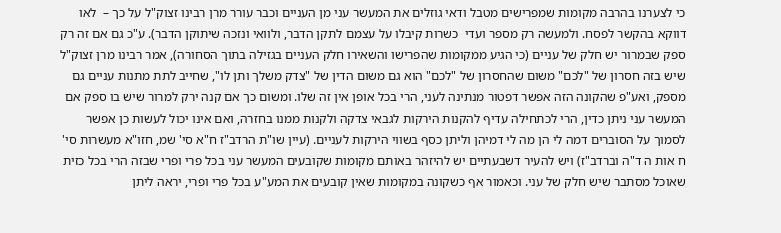כי לצערנו בהרבה מקומות שמפרישים מטבל ודאי גוזלים את המעשר עני מן העניים וכבר עורר מרן רבינו זצוק"ל על כך –  לאו דווקא בהקשר לפסח. ולמעשה רק מספר ועדי  כשרות קיבלו על עצמם לתקן הדבר, ולוואי ונזכה שיתוקן הדבר). ע"כ גם אם זה רק ספק שבמרור יש חלק של עניים (כי הגיע ממקומות שהפרישו והשאירו חלק העניים בגזילה בתוך הסחורה), אמר רבינו מרן זצוק"ל שיש בזה חסרון של "לכם" משום שהחסרון של "לכם" הוא גם משום הדין של "צדק משלך ותן לו", שחייב לתת מתנות עניים גם מספק, ואע"פ שהקונה הזה אפשר דפטור מנתינה לעני, הרי בכל אופן אין זה שלו. ומשום כך אם קנה ירק למרור שיש בו ספק אם המעשר עני ניתן כדין, הרי לכתחילה עדיף להקנות הירקות לגבאי צדקה ולקנות ממנו בחזרה, ואם אינו יכול לעשות כן אפשר לסמוך על הסוברים דמה לי הן מה לי דמיהן וליתן כסף בשווי הירקות לעניים. (עיין שו"ת הרדב"ז ח"א סי' שמ, חזו"א מעשרות סי' ח אות ה ד"ה וברדב"ז) ויש להעיר דשבעתיים יש להיזהר באותם מקומות שקובעים המעשר עני בכל פרי ופרי שבזה הרי בכל כזית שאוכל מסתבר שיש חלק של עני. וכאמור אף כשקונה במקומות שאין קובעים את המע"ע בכל פרי ופרי, יראה ליתן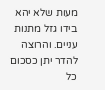מעות שלא יהא בידו גזל מתנות עניים. והרוצה להדר יתן כסכום כל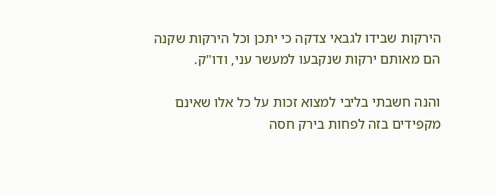הירקות שבידו לגבאי צדקה כי יתכן וכל הירקות שקנה הם מאותם ירקות שנקבעו למעשר עני, ודו"ק.

והנה חשבתי בליבי למצוא זכות על כל אלו שאינם מקפידים בזה לפחות בירק חסה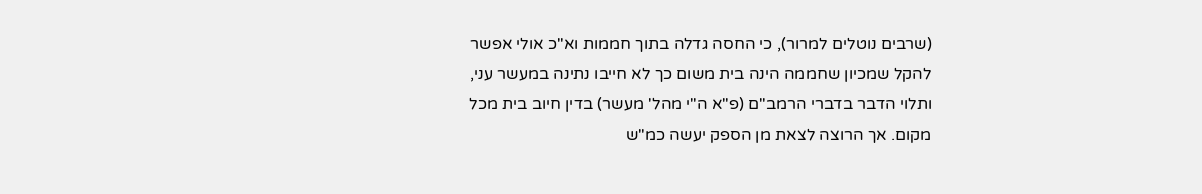(שרבים נוטלים למרור), כי החסה גדלה בתוך חממות וא"כ אולי אפשר להקל שמכיון שחממה הינה בית משום כך לא חייבו נתינה במעשר עני, ותלוי הדבר בדברי הרמב"ם (פ"א ה"י מהל' מעשר) בדין חיוב בית מכל מקום. אך הרוצה לצאת מן הספק יעשה כמ"ש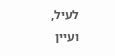לעיל, ועיין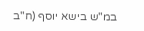במ"ש בישא יוסף (ח"ב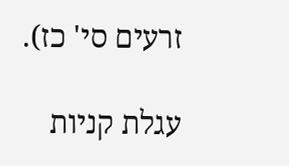זרעים סי' כז).

עגלת קניות